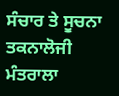ਸੰਚਾਰ ਤੇ ਸੂਚਨਾ ਤਕਨਾਲੋਜੀ ਮੰਤਰਾਲਾ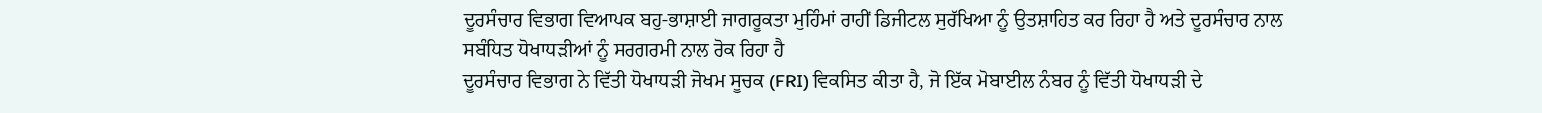ਦੂਰਸੰਚਾਰ ਵਿਭਾਗ ਵਿਆਪਕ ਬਹੁ-ਭਾਸ਼ਾਈ ਜਾਗਰੂਕਤਾ ਮੁਹਿੰਮਾਂ ਰਾਹੀਂ ਡਿਜੀਟਲ ਸੁਰੱਖਿਆ ਨੂੰ ਉਤਸ਼ਾਹਿਤ ਕਰ ਰਿਹਾ ਹੈ ਅਤੇ ਦੂਰਸੰਚਾਰ ਨਾਲ ਸਬੰਧਿਤ ਧੋਖਾਧੜੀਆਂ ਨੂੰ ਸਰਗਰਮੀ ਨਾਲ ਰੋਕ ਰਿਹਾ ਹੈ
ਦੂਰਸੰਚਾਰ ਵਿਭਾਗ ਨੇ ਵਿੱਤੀ ਧੋਖਾਧੜੀ ਜੋਖਮ ਸੂਚਕ (FRI) ਵਿਕਸਿਤ ਕੀਤਾ ਹੈ, ਜੋ ਇੱਕ ਮੋਬਾਈਲ ਨੰਬਰ ਨੂੰ ਵਿੱਤੀ ਧੋਖਾਧੜੀ ਦੇ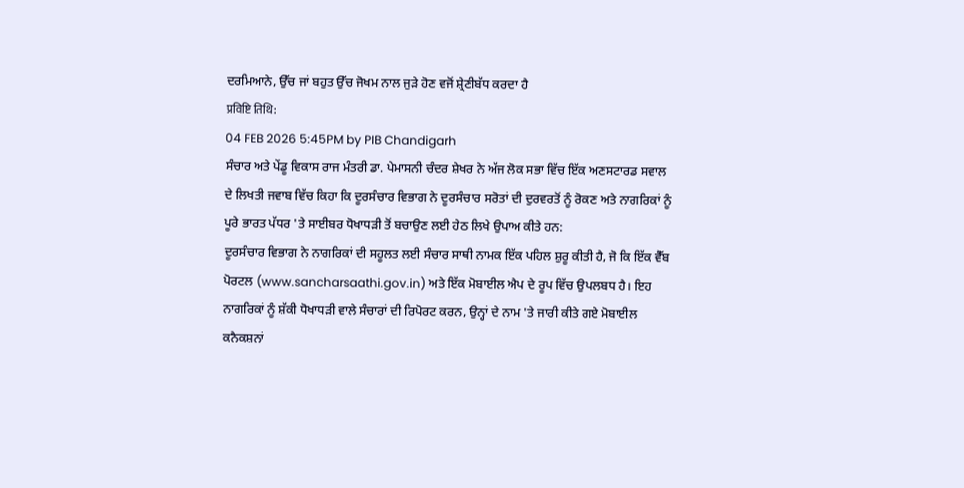ਦਰਮਿਆਨੇ, ਉੱਚ ਜਾਂ ਬਹੁਤ ਉੱਚ ਜੋਖਮ ਨਾਲ ਜੁੜੇ ਹੋਣ ਵਜੋਂ ਸ਼੍ਰੇਣੀਬੱਧ ਕਰਦਾ ਹੈ
प्रविष्टि तिथि:
04 FEB 2026 5:45PM by PIB Chandigarh
ਸੰਚਾਰ ਅਤੇ ਪੇਂਡੂ ਵਿਕਾਸ ਰਾਜ ਮੰਤਰੀ ਡਾ. ਪੇਮਾਸਨੀ ਚੰਦਰ ਸ਼ੇਖਰ ਨੇ ਅੱਜ ਲੋਕ ਸਭਾ ਵਿੱਚ ਇੱਕ ਅਣਸਟਾਰਡ ਸਵਾਲ ਦੇ ਲਿਖਤੀ ਜਵਾਬ ਵਿੱਚ ਕਿਹਾ ਕਿ ਦੂਰਸੰਚਾਰ ਵਿਭਾਗ ਨੇ ਦੂਰਸੰਚਾਰ ਸਰੋਤਾਂ ਦੀ ਦੁਰਵਰਤੋਂ ਨੂੰ ਰੋਕਣ ਅਤੇ ਨਾਗਰਿਕਾਂ ਨੂੰ ਪੂਰੇ ਭਾਰਤ ਪੱਧਰ 'ਤੇ ਸਾਈਬਰ ਧੋਖਾਧੜੀ ਤੋਂ ਬਚਾਉਣ ਲਈ ਹੇਠ ਲਿਖੇ ਉਪਾਅ ਕੀਤੇ ਹਨ:
ਦੂਰਸੰਚਾਰ ਵਿਭਾਗ ਨੇ ਨਾਗਰਿਕਾਂ ਦੀ ਸਹੂਲਤ ਲਈ ਸੰਚਾਰ ਸਾਥੀ ਨਾਮਕ ਇੱਕ ਪਹਿਲ ਸ਼ੁਰੂ ਕੀਤੀ ਹੈ, ਜੋ ਕਿ ਇੱਕ ਵੈੱਬ ਪੋਰਟਲ (www.sancharsaathi.gov.in) ਅਤੇ ਇੱਕ ਮੋਬਾਈਲ ਐਪ ਦੇ ਰੂਪ ਵਿੱਚ ਉਪਲਬਧ ਹੈ। ਇਹ ਨਾਗਰਿਕਾਂ ਨੂੰ ਸ਼ੱਕੀ ਧੋਖਾਧੜੀ ਵਾਲੇ ਸੰਚਾਰਾਂ ਦੀ ਰਿਪੋਰਟ ਕਰਨ, ਉਨ੍ਹਾਂ ਦੇ ਨਾਮ 'ਤੇ ਜਾਰੀ ਕੀਤੇ ਗਏ ਮੋਬਾਈਲ ਕਨੈਕਸ਼ਨਾਂ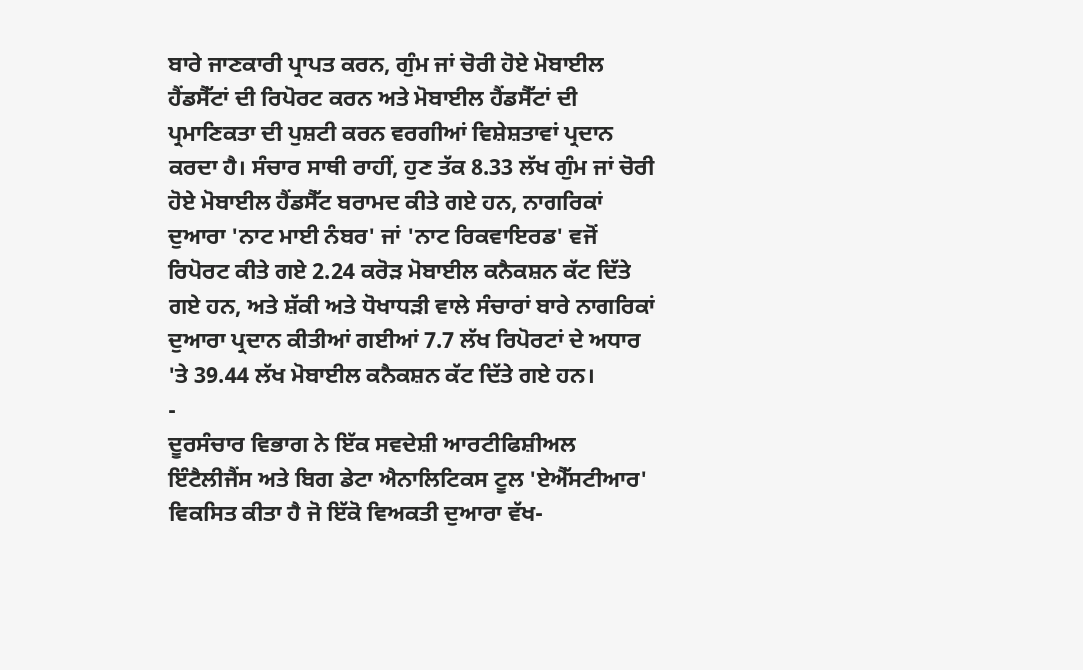ਬਾਰੇ ਜਾਣਕਾਰੀ ਪ੍ਰਾਪਤ ਕਰਨ, ਗੁੰਮ ਜਾਂ ਚੋਰੀ ਹੋਏ ਮੋਬਾਈਲ ਹੈਂਡਸੈੱਟਾਂ ਦੀ ਰਿਪੋਰਟ ਕਰਨ ਅਤੇ ਮੋਬਾਈਲ ਹੈਂਡਸੈੱਟਾਂ ਦੀ ਪ੍ਰਮਾਣਿਕਤਾ ਦੀ ਪੁਸ਼ਟੀ ਕਰਨ ਵਰਗੀਆਂ ਵਿਸ਼ੇਸ਼ਤਾਵਾਂ ਪ੍ਰਦਾਨ ਕਰਦਾ ਹੈ। ਸੰਚਾਰ ਸਾਥੀ ਰਾਹੀਂ, ਹੁਣ ਤੱਕ 8.33 ਲੱਖ ਗੁੰਮ ਜਾਂ ਚੋਰੀ ਹੋਏ ਮੋਬਾਈਲ ਹੈਂਡਸੈੱਟ ਬਰਾਮਦ ਕੀਤੇ ਗਏ ਹਨ, ਨਾਗਰਿਕਾਂ ਦੁਆਰਾ 'ਨਾਟ ਮਾਈ ਨੰਬਰ' ਜਾਂ 'ਨਾਟ ਰਿਕਵਾਇਰਡ' ਵਜੋਂ ਰਿਪੋਰਟ ਕੀਤੇ ਗਏ 2.24 ਕਰੋੜ ਮੋਬਾਈਲ ਕਨੈਕਸ਼ਨ ਕੱਟ ਦਿੱਤੇ ਗਏ ਹਨ, ਅਤੇ ਸ਼ੱਕੀ ਅਤੇ ਧੋਖਾਧੜੀ ਵਾਲੇ ਸੰਚਾਰਾਂ ਬਾਰੇ ਨਾਗਰਿਕਾਂ ਦੁਆਰਾ ਪ੍ਰਦਾਨ ਕੀਤੀਆਂ ਗਈਆਂ 7.7 ਲੱਖ ਰਿਪੋਰਟਾਂ ਦੇ ਅਧਾਰ 'ਤੇ 39.44 ਲੱਖ ਮੋਬਾਈਲ ਕਨੈਕਸ਼ਨ ਕੱਟ ਦਿੱਤੇ ਗਏ ਹਨ।
-
ਦੂਰਸੰਚਾਰ ਵਿਭਾਗ ਨੇ ਇੱਕ ਸਵਦੇਸ਼ੀ ਆਰਟੀਫਿਸ਼ੀਅਲ ਇੰਟੈਲੀਜੈਂਸ ਅਤੇ ਬਿਗ ਡੇਟਾ ਐਨਾਲਿਟਿਕਸ ਟੂਲ 'ਏਐੱਸਟੀਆਰ' ਵਿਕਸਿਤ ਕੀਤਾ ਹੈ ਜੋ ਇੱਕੋ ਵਿਅਕਤੀ ਦੁਆਰਾ ਵੱਖ-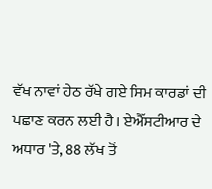ਵੱਖ ਨਾਵਾਂ ਹੇਠ ਰੱਖੇ ਗਏ ਸਿਮ ਕਾਰਡਾਂ ਦੀ ਪਛਾਣ ਕਰਨ ਲਈ ਹੈ। ਏਐੱਸਟੀਆਰ ਦੇ ਅਧਾਰ 'ਤੇ, 88 ਲੱਖ ਤੋਂ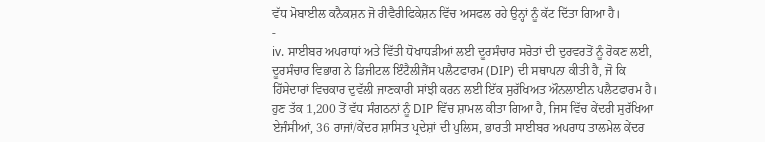ਵੱਧ ਮੋਬਾਈਲ ਕਨੈਕਸ਼ਨ ਜੋ ਰੀਵੈਰੀਫਿਕੇਸ਼ਨ ਵਿੱਚ ਅਸਫਲ ਰਹੇ ਉਨ੍ਹਾਂ ਨੂੰ ਕੱਟ ਦਿੱਤਾ ਗਿਆ ਹੈ।
-
iv. ਸਾਈਬਰ ਅਪਰਾਧਾਂ ਅਤੇ ਵਿੱਤੀ ਧੋਖਾਧੜੀਆਂ ਲਈ ਦੂਰਸੰਚਾਰ ਸਰੋਤਾਂ ਦੀ ਦੁਰਵਰਤੋਂ ਨੂੰ ਰੋਕਣ ਲਈ, ਦੂਰਸੰਚਾਰ ਵਿਭਾਗ ਨੇ ਡਿਜੀਟਲ ਇੰਟੈਲੀਜੈਂਸ ਪਲੈਟਫਾਰਮ (DIP) ਦੀ ਸਥਾਪਨਾ ਕੀਤੀ ਹੈ, ਜੋ ਕਿ ਹਿੱਸੇਦਾਰਾਂ ਵਿਚਕਾਰ ਦੁਵੱਲੀ ਜਾਣਕਾਰੀ ਸਾਂਝੀ ਕਰਨ ਲਈ ਇੱਕ ਸੁਰੱਖਿਅਤ ਔਨਲਾਈਨ ਪਲੈਟਫਾਰਮ ਹੈ। ਹੁਣ ਤੱਕ 1,200 ਤੋਂ ਵੱਧ ਸੰਗਠਨਾਂ ਨੂੰ DIP ਵਿੱਚ ਸ਼ਾਮਲ ਕੀਤਾ ਗਿਆ ਹੈ, ਜਿਸ ਵਿੱਚ ਕੇਂਦਰੀ ਸੁਰੱਖਿਆ ਏਜੰਸੀਆਂ, 36 ਰਾਜਾਂ/ਕੇਂਦਰ ਸ਼ਾਸਿਤ ਪ੍ਰਦੇਸ਼ਾਂ ਦੀ ਪੁਲਿਸ, ਭਾਰਤੀ ਸਾਈਬਰ ਅਪਰਾਧ ਤਾਲਮੇਲ ਕੇਂਦਰ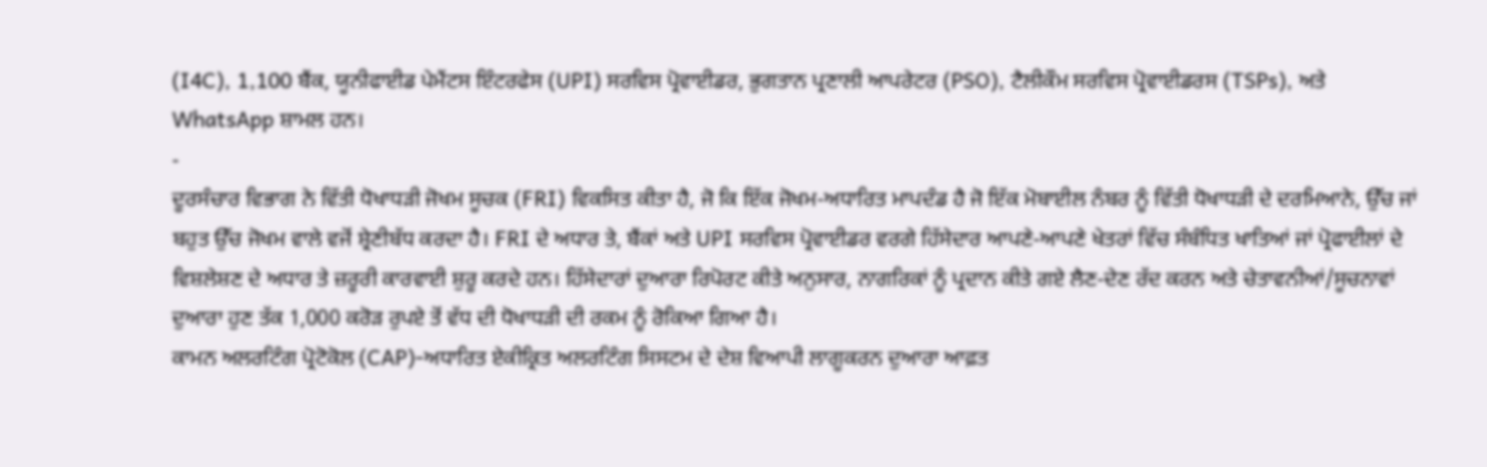(I4C), 1,100 ਬੈਂਕ, ਯੂਨੀਫਾਈਡ ਪੇਮੈਂਟਸ ਇੰਟਰਫੇਸ (UPI) ਸਰਵਿਸ ਪ੍ਰੋਵਾਈਡਰ, ਭੁਗਤਾਨ ਪ੍ਰਣਾਲੀ ਆਪਰੇਟਰ (PSO), ਟੈਲੀਕੌਮ ਸਰਵਿਸ ਪ੍ਰੋਵਾਈਡਰਸ (TSPs), ਅਤੇ WhatsApp ਸ਼ਾਮਲ ਹਨ।
-
ਦੂਰਸੰਚਾਰ ਵਿਭਾਗ ਨੇ ਵਿੱਤੀ ਧੋਖਾਧੜੀ ਜੋਖਮ ਸੂਚਕ (FRI) ਵਿਕਸਿਤ ਕੀਤਾ ਹੈ, ਜੋ ਕਿ ਇੱਕ ਜੋਖਮ-ਅਧਾਰਿਤ ਮਾਪਦੰਡ ਹੈ ਜੋ ਇੱਕ ਮੋਬਾਈਲ ਨੰਬਰ ਨੂੰ ਵਿੱਤੀ ਧੋਖਾਧੜੀ ਦੇ ਦਰਮਿਆਨੇ, ਉੱਚ ਜਾਂ ਬਹੁਤ ਉੱਚ ਜੋਖਮ ਵਾਲੇ ਵਜੋਂ ਸ਼੍ਰੇਣੀਬੱਧ ਕਰਦਾ ਹੈ। FRI ਦੇ ਅਧਾਰ ਤੇ, ਬੈਂਕਾਂ ਅਤੇ UPI ਸਰਵਿਸ ਪ੍ਰੋਵਾਈਡਰ ਵਰਗੇ ਹਿੱਸੇਦਾਰ ਆਪਣੇ-ਆਪਣੇ ਖੇਤਰਾਂ ਵਿੱਚ ਸੰਬੰਧਿਤ ਖਾਤਿਆਂ ਜਾਂ ਪ੍ਰੋਫਾਈਲਾਂ ਦੇ ਵਿਸ਼ਲੇਸ਼ਣ ਦੇ ਅਧਾਰ ਤੇ ਜ਼ਰੂਰੀ ਕਾਰਵਾਈ ਸ਼ੁਰੂ ਕਰਦੇ ਹਨ। ਹਿੱਸੇਦਾਰਾਂ ਦੁਆਰਾ ਰਿਪੋਰਟ ਕੀਤੇ ਅਨੁਸਾਰ, ਨਾਗਰਿਕਾਂ ਨੂੰ ਪ੍ਰਦਾਨ ਕੀਤੇ ਗਏ ਲੈਣ-ਦੇਣ ਰੱਦ ਕਰਨ ਅਤੇ ਚੇਤਾਵਨੀਆਂ/ਸੂਚਨਾਵਾਂ ਦੁਆਰਾ ਹੁਣ ਤੱਕ 1,000 ਕਰੋੜ ਰੁਪਏ ਤੋਂ ਵੱਧ ਦੀ ਧੋਖਾਧੜੀ ਦੀ ਰਕਮ ਨੂੰ ਰੋਕਿਆ ਗਿਆ ਹੈ।
ਕਾਮਨ ਅਲਰਟਿੰਗ ਪ੍ਰੋਟੋਕੋਲ (CAP)-ਅਧਾਰਿਤ ਏਕੀਕ੍ਰਿਤ ਅਲਰਟਿੰਗ ਸਿਸਟਮ ਦੇ ਦੇਸ਼ ਵਿਆਪੀ ਲਾਗੂਕਰਨ ਦੁਆਰਾ ਆਫ਼ਤ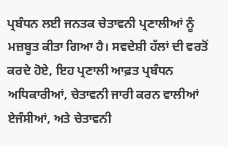ਪ੍ਰਬੰਧਨ ਲਈ ਜਨਤਕ ਚੇਤਾਵਨੀ ਪ੍ਰਣਾਲੀਆਂ ਨੂੰ ਮਜ਼ਬੂਤ ਕੀਤਾ ਗਿਆ ਹੈ। ਸਵਦੇਸ਼ੀ ਹੱਲਾਂ ਦੀ ਵਰਤੋਂ ਕਰਦੇ ਹੋਏ, ਇਹ ਪ੍ਰਣਾਲੀ ਆਫ਼ਤ ਪ੍ਰਬੰਧਨ ਅਧਿਕਾਰੀਆਂ, ਚੇਤਾਵਨੀ ਜਾਰੀ ਕਰਨ ਵਾਲੀਆਂ ਏਜੰਸੀਆਂ, ਅਤੇ ਚੇਤਾਵਨੀ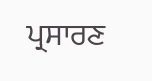ਪ੍ਰਸਾਰਣ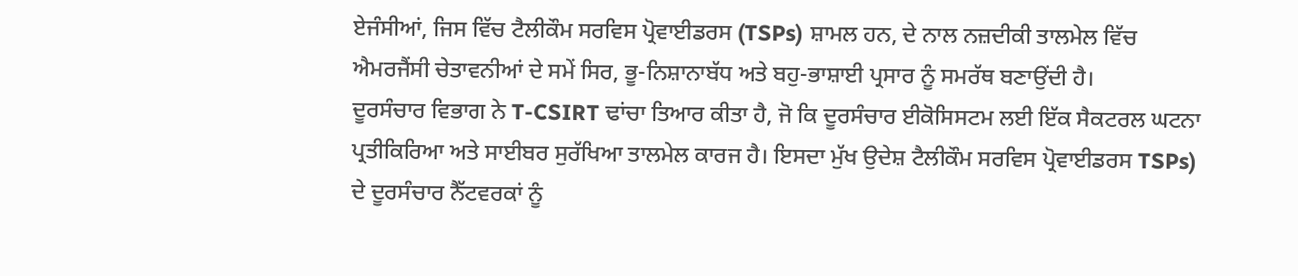ਏਜੰਸੀਆਂ, ਜਿਸ ਵਿੱਚ ਟੈਲੀਕੌਮ ਸਰਵਿਸ ਪ੍ਰੋਵਾਈਡਰਸ (TSPs) ਸ਼ਾਮਲ ਹਨ, ਦੇ ਨਾਲ ਨਜ਼ਦੀਕੀ ਤਾਲਮੇਲ ਵਿੱਚ ਐਮਰਜੈਂਸੀ ਚੇਤਾਵਨੀਆਂ ਦੇ ਸਮੇਂ ਸਿਰ, ਭੂ-ਨਿਸ਼ਾਨਾਬੱਧ ਅਤੇ ਬਹੁ-ਭਾਸ਼ਾਈ ਪ੍ਰਸਾਰ ਨੂੰ ਸਮਰੱਥ ਬਣਾਉਂਦੀ ਹੈ।
ਦੂਰਸੰਚਾਰ ਵਿਭਾਗ ਨੇ T-CSIRT ਢਾਂਚਾ ਤਿਆਰ ਕੀਤਾ ਹੈ, ਜੋ ਕਿ ਦੂਰਸੰਚਾਰ ਈਕੋਸਿਸਟਮ ਲਈ ਇੱਕ ਸੈਕਟਰਲ ਘਟਨਾ ਪ੍ਰਤੀਕਿਰਿਆ ਅਤੇ ਸਾਈਬਰ ਸੁਰੱਖਿਆ ਤਾਲਮੇਲ ਕਾਰਜ ਹੈ। ਇਸਦਾ ਮੁੱਖ ਉਦੇਸ਼ ਟੈਲੀਕੌਮ ਸਰਵਿਸ ਪ੍ਰੋਵਾਈਡਰਸ TSPs) ਦੇ ਦੂਰਸੰਚਾਰ ਨੈੱਟਵਰਕਾਂ ਨੂੰ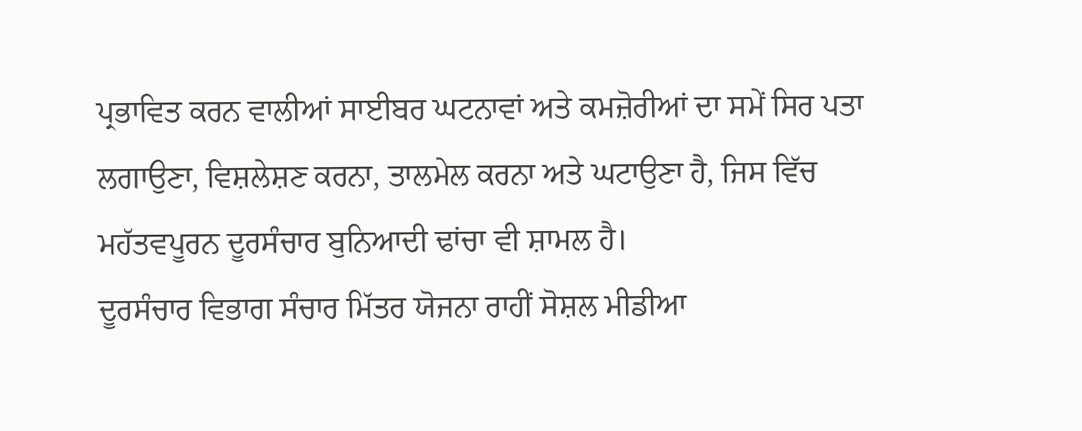ਪ੍ਰਭਾਵਿਤ ਕਰਨ ਵਾਲੀਆਂ ਸਾਈਬਰ ਘਟਨਾਵਾਂ ਅਤੇ ਕਮਜ਼ੋਰੀਆਂ ਦਾ ਸਮੇਂ ਸਿਰ ਪਤਾ ਲਗਾਉਣਾ, ਵਿਸ਼ਲੇਸ਼ਣ ਕਰਨਾ, ਤਾਲਮੇਲ ਕਰਨਾ ਅਤੇ ਘਟਾਉਣਾ ਹੈ, ਜਿਸ ਵਿੱਚ ਮਹੱਤਵਪੂਰਨ ਦੂਰਸੰਚਾਰ ਬੁਨਿਆਦੀ ਢਾਂਚਾ ਵੀ ਸ਼ਾਮਲ ਹੈ।
ਦੂਰਸੰਚਾਰ ਵਿਭਾਗ ਸੰਚਾਰ ਮਿੱਤਰ ਯੋਜਨਾ ਰਾਹੀਂ ਸੋਸ਼ਲ ਮੀਡੀਆ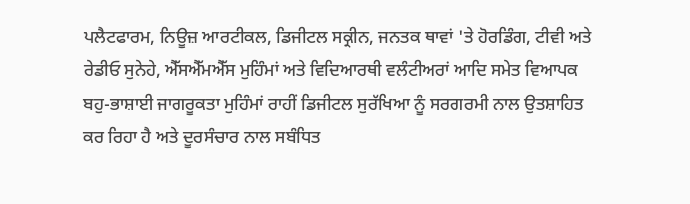ਪਲੈਟਫਾਰਮ, ਨਿਊਜ਼ ਆਰਟੀਕਲ, ਡਿਜੀਟਲ ਸਕ੍ਰੀਨ, ਜਨਤਕ ਥਾਵਾਂ 'ਤੇ ਹੋਰਡਿੰਗ, ਟੀਵੀ ਅਤੇ ਰੇਡੀਓ ਸੁਨੇਹੇ, ਐੱਸਐੱਮਐੱਸ ਮੁਹਿੰਮਾਂ ਅਤੇ ਵਿਦਿਆਰਥੀ ਵਲੰਟੀਅਰਾਂ ਆਦਿ ਸਮੇਤ ਵਿਆਪਕ ਬਹੁ-ਭਾਸ਼ਾਈ ਜਾਗਰੂਕਤਾ ਮੁਹਿੰਮਾਂ ਰਾਹੀਂ ਡਿਜੀਟਲ ਸੁਰੱਖਿਆ ਨੂੰ ਸਰਗਰਮੀ ਨਾਲ ਉਤਸ਼ਾਹਿਤ ਕਰ ਰਿਹਾ ਹੈ ਅਤੇ ਦੂਰਸੰਚਾਰ ਨਾਲ ਸਬੰਧਿਤ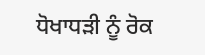ਧੋਖਾਧੜੀ ਨੂੰ ਰੋਕ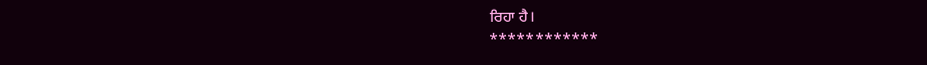ਰਿਹਾ ਹੈ।
************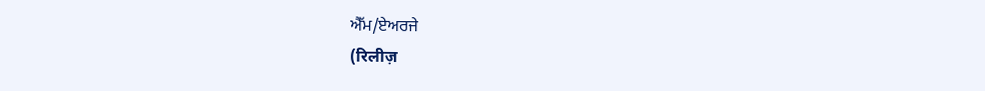ਐੱਮ/ਏਅਰਜੇ
(रिलीज़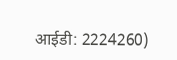आईडी: 2224260)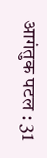आगंतुक पटल : 31